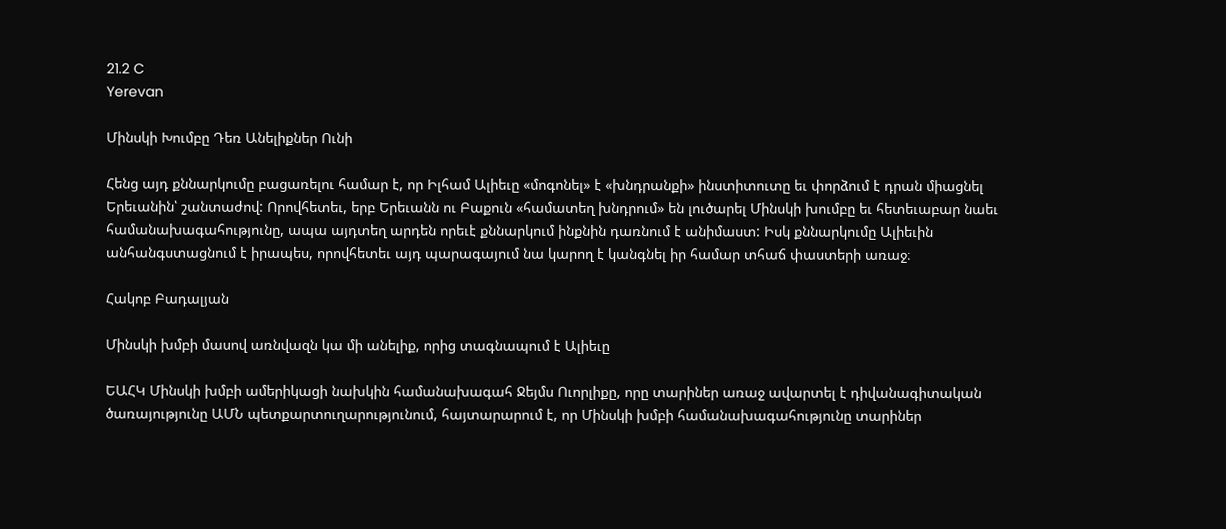21.2 C
Yerevan

Մինսկի Խումբը Դեռ Անելիքներ Ունի

Հենց այդ քննարկումը բացառելու համար է, որ Իլհամ Ալիեւը «մոգոնել» է «խնդրանքի» ինստիտուտը եւ փորձում է դրան միացնել Երեւանին՝ շանտաժով: Որովհետեւ, երբ Երեւանն ու Բաքուն «համատեղ խնդրում» են լուծարել Մինսկի խումբը եւ հետեւաբար նաեւ համանախագահությունը, ապա այդտեղ արդեն որեւէ քննարկում ինքնին դառնում է անիմաստ: Իսկ քննարկումը Ալիեւին անհանգստացնում է իրապես, որովհետեւ այդ պարագայում նա կարող է կանգնել իր համար տհաճ փաստերի առաջ։

Հակոբ Բադալյան

Մինսկի խմբի մասով առնվազն կա մի անելիք, որից տագնապում է Ալիեւը

ԵԱՀԿ Մինսկի խմբի ամերիկացի նախկին համանախագահ Ջեյմս Ուորլիքը, որը տարիներ առաջ ավարտել է դիվանագիտական ծառայությունը ԱՄՆ պետքարտուղարությունում, հայտարարում է, որ Մինսկի խմբի համանախագահությունը տարիներ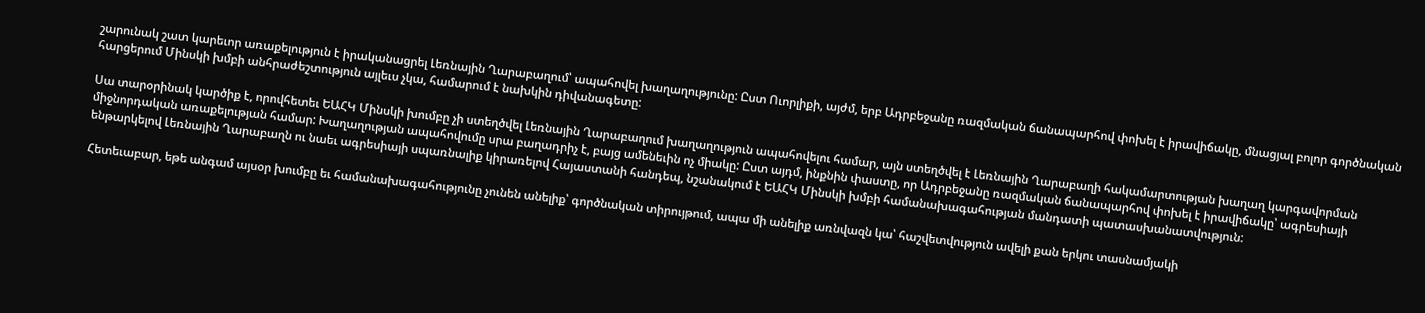շարունակ շատ կարեւոր առաքելություն է իրականացրել Լեռնային Ղարաբաղում՝ ապահովել խաղաղությունը: Ըստ Ուորլիքի, այժմ, երբ Ադրբեջանը ռազմական ճանապարհով փոխել է իրավիճակը, մնացյալ բոլոր գործնական հարցերում Մինսկի խմբի անհրաժեշտություն այլեւս չկա, համարում է նախկին դիվանագետը:

Սա տարօրինակ կարծիք է, որովհետեւ ԵԱՀԿ Մինսկի խումբը չի ստեղծվել Լեռնային Ղարաբաղում խաղաղություն ապահովելու համար, այն ստեղծվել է Լեռնային Ղարաբաղի հակամարտության խաղաղ կարգավորման միջնորդական առաքելության համար: Խաղաղության ապահովումը սրա բաղադրիչ է, բայց ամենեւին ոչ միակը: Ըստ այդմ, ինքնին փաստը, որ Ադրբեջանը ռազմական ճանապարհով փոխել է իրավիճակը՝ ագրեսիայի ենթարկելով Լեռնային Ղարաբաղն ու նաեւ ագրեսիայի սպառնալիք կիրառելով Հայաստանի հանդեպ, նշանակում է ԵԱՀԿ Մինսկի խմբի համանախագահության մանդատի պատասխանատվություն:

Հետեւաբար, եթե անգամ այսօր խումբը եւ համանախագահությունը չունեն անելիք՝ գործնական տիրույթում, ապա մի անելիք առնվազն կա՝ հաշվետվություն ավելի քան երկու տասնամյակի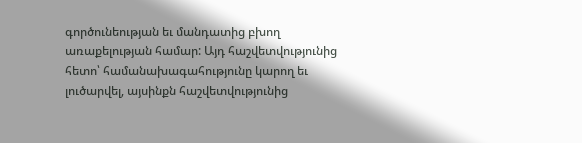գործունեության եւ մանդատից բխող առաքելության համար: Այդ հաշվետվությունից հետո՝ համանախագահությունը կարող եւ լուծարվել, այսինքն հաշվետվությունից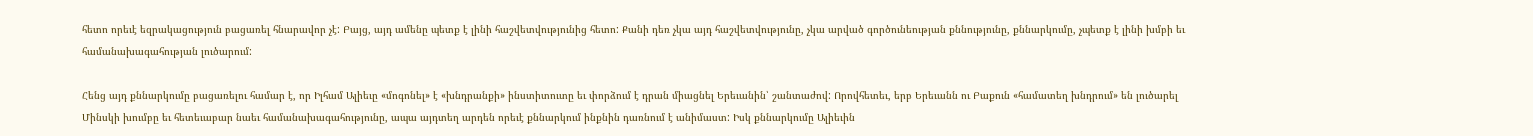հետո որեւէ եզրակացություն բացառել հնարավոր չէ: Բայց, այդ ամենը պետք է լինի հաշվետվությունից հետո: Քանի դեռ չկա այդ հաշվետվությունը, չկա արված գործունեության քննությունը, քննարկումը, չպետք է լինի խմբի եւ համանախագահության լուծարում:

Հենց այդ քննարկումը բացառելու համար է, որ Իլհամ Ալիեւը «մոգոնել» է «խնդրանքի» ինստիտուտը եւ փորձում է դրան միացնել Երեւանին՝ շանտաժով: Որովհետեւ, երբ Երեւանն ու Բաքուն «համատեղ խնդրում» են լուծարել Մինսկի խումբը եւ հետեւաբար նաեւ համանախագահությունը, ապա այդտեղ արդեն որեւէ քննարկում ինքնին դառնում է անիմաստ: Իսկ քննարկումը Ալիեւին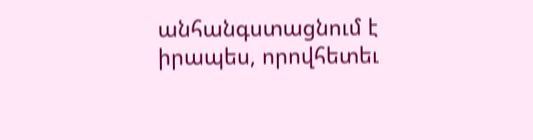անհանգստացնում է իրապես, որովհետեւ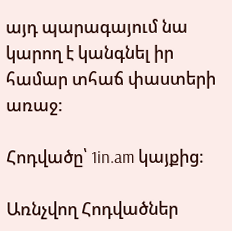այդ պարագայում նա կարող է կանգնել իր համար տհաճ փաստերի առաջ:

Հոդվածը՝ 1in.am կայքից։

Առնչվող Հոդվածներ